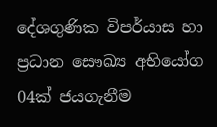දේශගුණික විපර්යාස හා ප්‍රධාන සෞඛ්‍ය අභියෝග 04ක් ජයගැනීම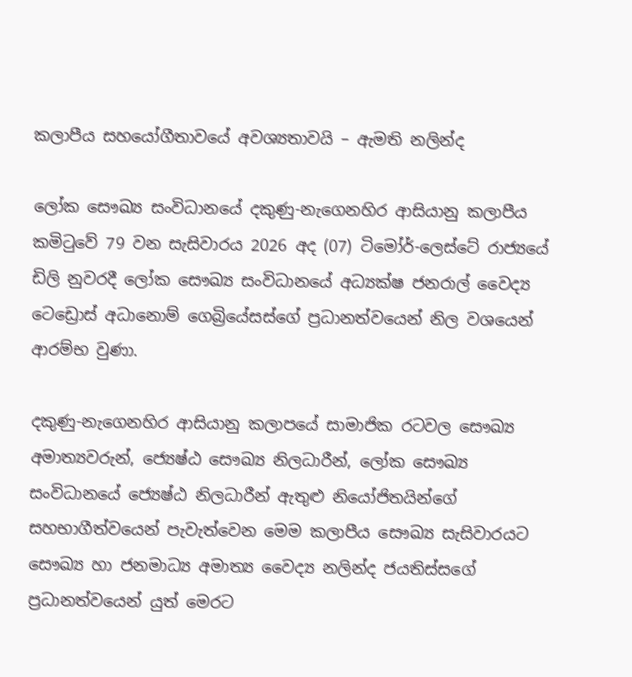කලාපීය සහයෝගීතාවයේ අවශ්‍යතාවයි – ඇමති නලින්ද

ලෝක සෞඛ්‍ය සංවිධානයේ දකුණු-නැගෙනහිර ආසියානු කලාපීය කමිටුවේ 79 වන සැසිවාරය 2026 අද (07) ටිමෝර්-ලෙස්ටේ රාජ්‍යයේ ඩිලි නුවරදී ලෝක සෞඛ්‍ය සංවිධානයේ අධ්‍යක්ෂ ජනරාල් වෛද්‍ය ටෙඩ්‍රොස් අධානොම් ගෙබ්‍රියේසස්ගේ ප්‍රධානත්වයෙන් නිල වශයෙන් ආරම්භ වුණා.

දකුණු-නැගෙනහිර ආසියානු කලාපයේ සාමාජික රටවල සෞඛ්‍ය අමාත්‍යවරුන්, ජ්‍යෙෂ්ඨ සෞඛ්‍ය නිලධාරීන්, ලෝක සෞඛ්‍ය සංවිධානයේ ජ්‍යෙෂ්ඨ නිලධාරීන් ඇතුළු නියෝජිතයින්ගේ සහභාගීත්වයෙන් පැවැත්වෙන මෙම කලාපීය සෞඛ්‍ය සැසිවාරයට සෞඛ්‍ය හා ජනමාධ්‍ය අමාත්‍ය වෛද්‍ය නලින්ද ජයතිස්සගේ ප්‍රධානත්වයෙන් යුත් මෙරට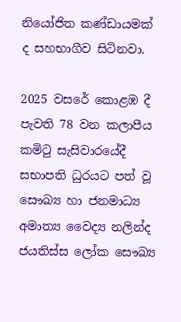නියෝජිත කණ්ඩායමක් ද සහභාගීව සිටිනවා.

2025 වසරේ කොළඹ දී පැවති 78 වන කලාපීය කමිටු සැසිවාරයේදී සභාපති ධුරයට පත් වූ සෞඛ්‍ය හා ජනමාධ්‍ය අමාත්‍ය වෛද්‍ය නලින්ද ජයතිස්ස ලෝක සෞඛ්‍ය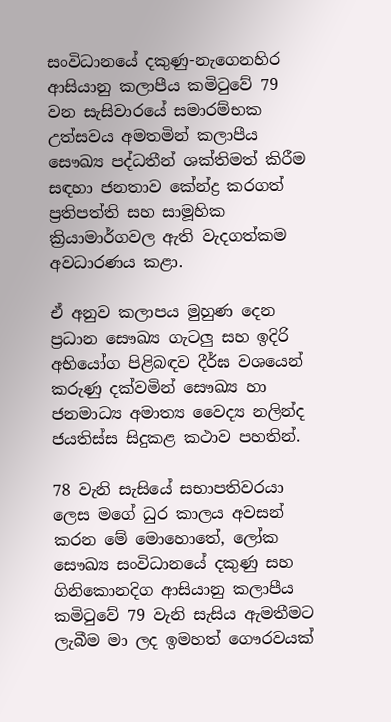සංවිධානයේ දකුණු-නැගෙනහිර ආසියානු කලාපීය කමිටුවේ 79 වන සැසිවාරයේ සමාරම්භක උත්සවය අමතමින් කලාපීය සෞඛ්‍ය පද්ධතීන් ශක්තිමත් කිරීම සඳහා ජනතාව කේන්ද්‍ර කරගත් ප්‍රතිපත්ති සහ සාමූහික ක්‍රියාමාර්ගවල ඇති වැදගත්කම අවධාරණය කළා.

ඒ අනුව කලාපය මුහුණ දෙන ප්‍රධාන සෞඛ්‍ය ගැටලු සහ ඉදිරි අභියෝග පිළිබඳව දීර්ඝ වශයෙන් කරුණු දක්වමින් සෞඛ්‍ය හා ජනමාධ්‍ය අමාත්‍ය වෛද්‍ය නලින්ද ජයතිස්ස සිදුකළ කථාව පහතින්.

78 වැනි සැසියේ සභාපතිවරයා ලෙස මගේ ධුර කාලය අවසන් කරන මේ මොහොතේ, ලෝක සෞඛ්‍ය සංවිධානයේ දකුණු සහ ගිනිකොනදිග ආසියානු කලාපීය කමිටුවේ 79 වැනි සැසිය ඇමතීමට ලැබීම මා ලද ඉමහත් ගෞරවයක්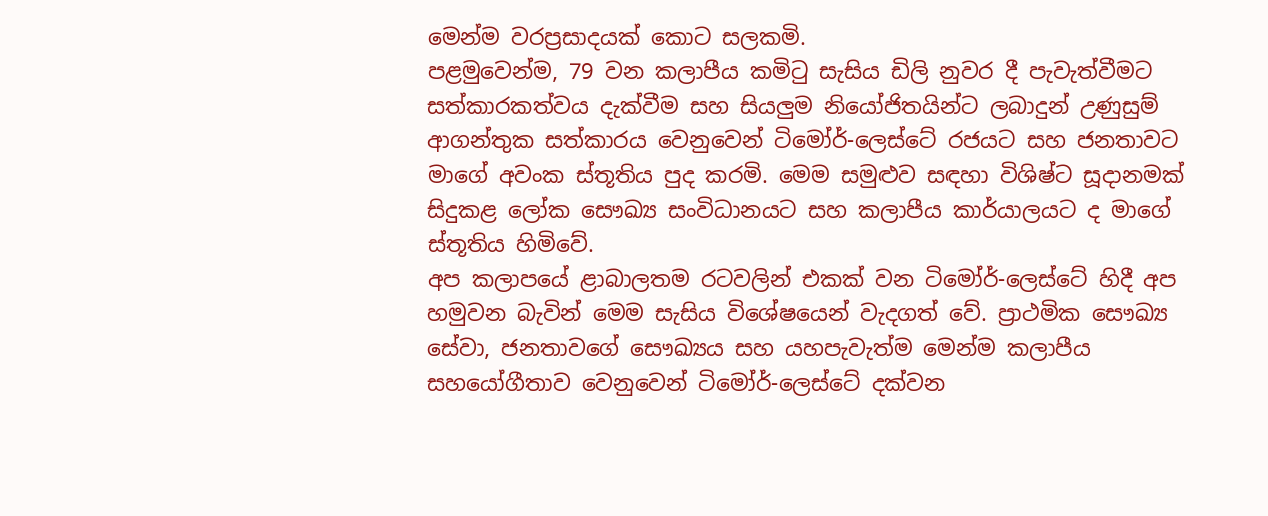මෙන්ම වරප්‍රසාදයක් කොට සලකමි.
පළමුවෙන්ම, 79 වන කලාපීය කමිටු සැසිය ඩිලි නුවර දී පැවැත්වීමට සත්කාරකත්වය දැක්වීම සහ සියලුම නියෝජිතයින්ට ලබාදුන් උණුසුම් ආගන්තුක සත්කාරය වෙනුවෙන් ටිමෝර්-ලෙස්ටේ රජයට සහ ජනතාවට මාගේ අවංක ස්තූතිය පුද කරමි. මෙම සමුළුව සඳහා විශිෂ්ට සූදානමක් සිදුකළ ලෝක සෞඛ්‍ය සංවිධානයට සහ කලාපීය කාර්යාලයට ද මාගේ ස්තූතිය හිමිවේ.
අප කලාපයේ ළාබාලතම රටවලින් එකක් වන ටිමෝර්-ලෙස්ටේ හිදී අප හමුවන බැවින් මෙම සැසිය විශේෂයෙන් වැදගත් වේ. ප්‍රාථමික සෞඛ්‍ය සේවා, ජනතාවගේ සෞඛ්‍යය සහ යහපැවැත්ම මෙන්ම කලාපීය සහයෝගීතාව වෙනුවෙන් ටිමෝර්-ලෙස්ටේ දක්වන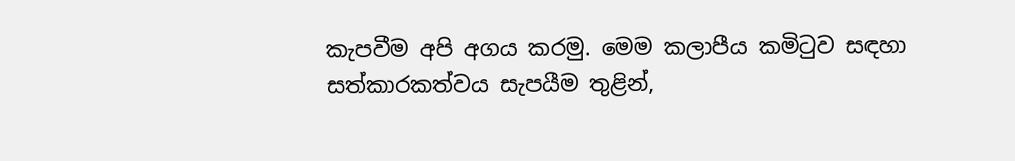කැපවීම අපි අගය කරමු. මෙම කලාපීය කමිටුව සඳහා සත්කාරකත්වය සැපයීම තුළින්,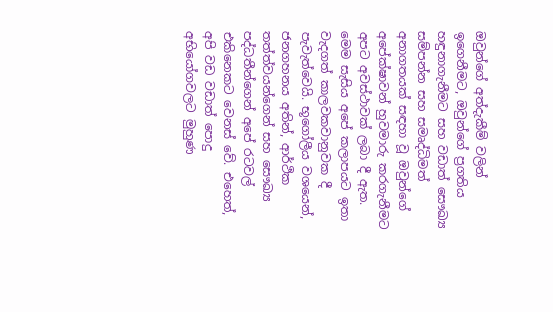ඔවුන්ගේ අත්දැකීම් වලින් ඉගෙනීමට, ඔවුන්ගේ ප්‍රගතිය හඳුනාගැනීමට සහ වඩාත් සෞඛ්‍ය සම්පන්න සහ සමෘද්ධිමත් අනාගතයක් සඳහා වූ ඔවුන්ගේ අපේක්ෂාවන් හුවමාරු කරගැනීමට අපට අවස්ථාවක් ලබා දී ඇත.
මෙම සැසිය අපේ කලාපයට ඉතා වැදගත් කාලවකවානුවක දී පැවැත්වෙයි. භූගෝලීය වශයෙන්, ජනගහනය අතින්, ආර්ථික තත්ත්වයන්ගෙන් සහ සෞඛ්‍ය පද්ධතීන්ගෙන් අපේ රටවල් එකිනෙකට වෙනස් වේ. එහෙත්, අපි වඩ වඩාත් පොදු අභියෝගවලට මුහුණ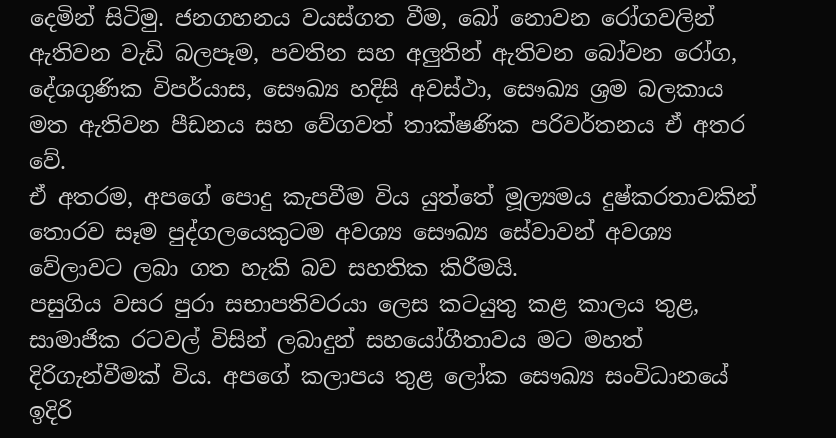දෙමින් සිටිමු. ජනගහනය වයස්ගත වීම, බෝ නොවන රෝගවලින් ඇතිවන වැඩි බලපෑම, පවතින සහ අලුතින් ඇතිවන බෝවන රෝග, දේශගුණික විපර්යාස, සෞඛ්‍ය හදිසි අවස්ථා, සෞඛ්‍ය ශ්‍රම බලකාය මත ඇතිවන පීඩනය සහ වේගවත් තාක්ෂණික පරිවර්තනය ඒ අතර වේ.
ඒ අතරම, අපගේ පොදු කැපවීම විය යුත්තේ මූල්‍යමය දුෂ්කරතාවකින් තොරව සෑම පුද්ගලයෙකුටම අවශ්‍ය සෞඛ්‍ය සේවාවන් අවශ්‍ය වේලාවට ලබා ගත හැකි බව සහතික කිරීමයි.
පසුගිය වසර පුරා සභාපතිවරයා ලෙස කටයුතු කළ කාලය තුළ, සාමාජික රටවල් විසින් ලබාදුන් සහයෝගීතාවය මට මහත් දිරිගැන්වීමක් විය. අපගේ කලාපය තුළ ලෝක සෞඛ්‍ය සංවිධානයේ ඉදිරි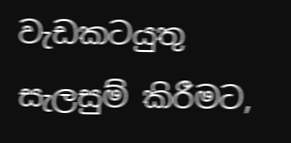වැඩකටයුතු සැලසුම් කිරීමට,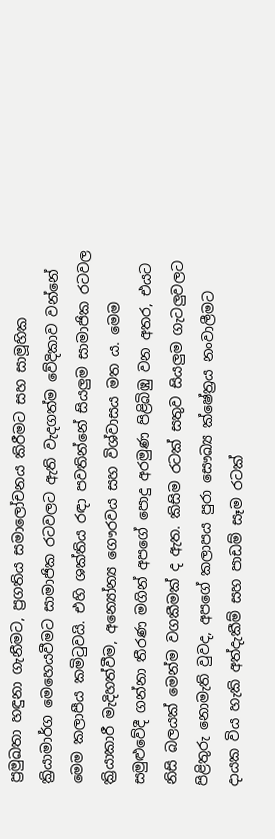ප්‍රමුඛතා හඳුනා ගැනීමට, ප්‍රගතිය සමාලෝචනය කිරීමට සහ සාමූහික ක්‍රියාමාර්ග මෙහෙයවීමට සාමාජික රටවලට ඇති වැදගත්ම වේදිකාව වන්නේ මෙම කලාපීය කමිටුවයි. එහි ශක්තිය රඳා පවතින්නේ සියලුම සාමාජික රටවල ක්‍රියාකාරී මැදිහත්වීම, අන්‍යෝන්‍ය ගෞරවය සහ විශ්වාසය මත ය. මෙම සමුළුවේදී ගන්නා තීරණ මගින් අපගේ පොදු අරමුණ පිළිබිඹු වන අතර, එයට නිසි බලයක් මෙන්ම වගකීමක් ද ඇත. කිසිම රටක් සතුව සියලුම ගැටලුවලට පිළිතුරු නොමැති වුවද, අපගේ කලාපය පුරා සෞඛ්‍ය ක්ෂේත්‍රය නංවාලීමට දායක විය හැකි අත්දැකීම් සහ පාඩම් සෑම රටක්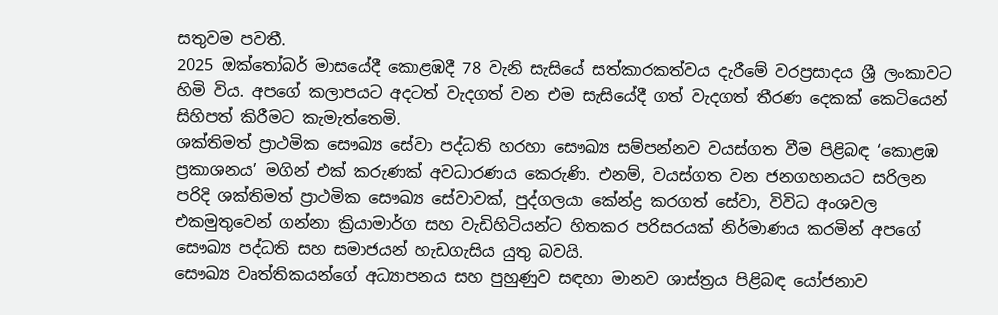සතුවම පවතී.
2025 ඔක්තෝබර් මාසයේදී කොළඹදී 78 වැනි සැසියේ සත්කාරකත්වය දැරීමේ වරප්‍රසාදය ශ්‍රී ලංකාවට හිමි විය. අපගේ කලාපයට අදටත් වැදගත් වන එම සැසියේදී ගත් වැදගත් තීරණ දෙකක් කෙටියෙන් සිහිපත් කිරීමට කැමැත්තෙමි.
ශක්තිමත් ප්‍රාථමික සෞඛ්‍ය සේවා පද්ධති හරහා සෞඛ්‍ය සම්පන්නව වයස්ගත වීම පිළිබඳ ‘කොළඹ ප්‍රකාශනය’ මගින් එක් කරුණක් අවධාරණය කෙරුණි. එනම්, වයස්ගත වන ජනගහනයට සරිලන පරිදි ශක්තිමත් ප්‍රාථමික සෞඛ්‍ය සේවාවක්, පුද්ගලයා කේන්ද්‍ර කරගත් සේවා, විවිධ අංශවල එකමුතුවෙන් ගන්නා ක්‍රියාමාර්ග සහ වැඩිහිටියන්ට හිතකර පරිසරයක් නිර්මාණය කරමින් අපගේ සෞඛ්‍ය පද්ධති සහ සමාජයන් හැඩගැසිය යුතු බවයි.
සෞඛ්‍ය වෘත්තිකයන්ගේ අධ්‍යාපනය සහ පුහුණුව සඳහා මානව ශාස්ත්‍රය පිළිබඳ යෝජනාව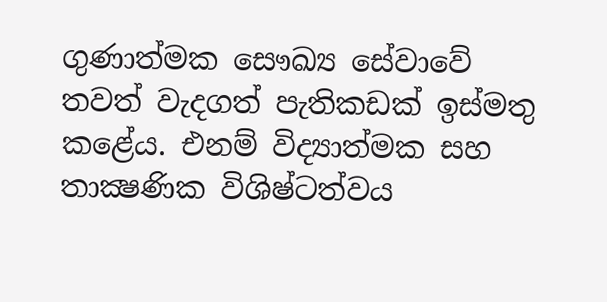ගුණාත්මක සෞඛ්‍ය සේවාවේ තවත් වැදගත් පැතිකඩක් ඉස්මතු කළේය. එනම් විද්‍යාත්මක සහ තාක්‍ෂණික විශිෂ්ටත්වය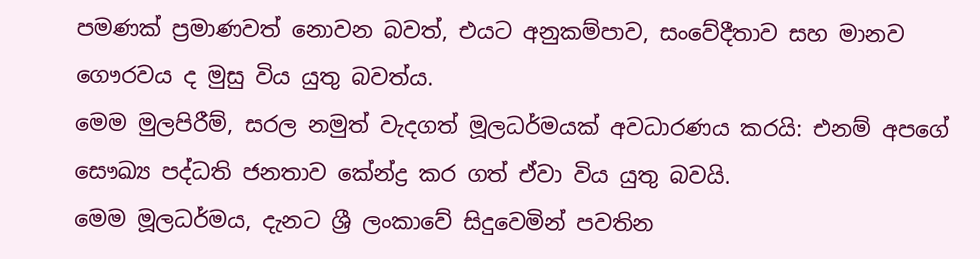පමණක් ප්‍රමාණවත් නොවන බවත්, එයට අනුකම්පාව, සංවේදීතාව සහ මානව ගෞරවය ද මුසු විය යුතු බවත්ය.
මෙම මුලපිරීම්, සරල නමුත් වැදගත් මූලධර්මයක් අවධාරණය කරයි: එනම් අපගේ සෞඛ්‍ය පද්ධති ජනතාව කේන්ද්‍ර කර ගත් ඒවා විය යුතු බවයි.
මෙම මූලධර්මය, දැනට ශ්‍රී ලංකාවේ සිදුවෙමින් පවතින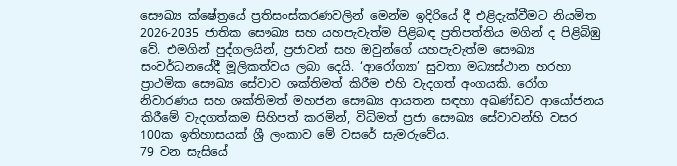සෞඛ්‍ය ක්ෂේත්‍රයේ ප්‍රතිසංස්කරණවලින් මෙන්ම ඉදිරියේ දී එළිදැක්වීමට නියමිත 2026-2035 ජාතික සෞඛ්‍ය සහ යහපැවැත්ම පිළිබඳ ප්‍රතිපත්තිය මගින් ද පිළිබිඹු වේ. එමගින් පුද්ගලයින්, ප්‍රජාවන් සහ ඔවුන්ගේ යහපැවැත්ම සෞඛ්‍ය සංවර්ධනයේදී මූලිකත්වය ලබා දෙයි. ‘ආරෝග්‍යා’ සුවතා මධ්‍යස්ථාන හරහා ප්‍රාථමික සෞඛ්‍ය සේවාව ශක්තිමත් කිරීම එහි වැදගත් අංගයකි. රෝග නිවාරණය සහ ශක්තිමත් මහජන සෞඛ්‍ය ආයතන සඳහා අඛණ්ඩව ආයෝජනය කිරීමේ වැදගත්කම සිහිපත් කරමින්, විධිමත් ප්‍රජා සෞඛ්‍ය සේවාවන්හි වසර 100ක ඉතිහාසයක් ශ්‍රී ලංකාව මේ වසරේ සැමරුවේය.
79 වන සැසියේ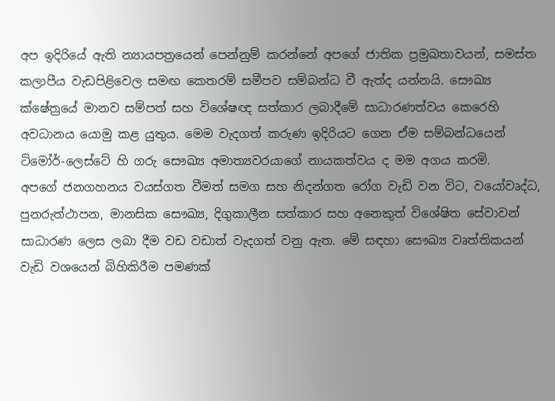අප ඉදිරියේ ඇති න්‍යායපත්‍රයෙන් පෙන්නුම් කරන්නේ අපගේ ජාතික ප්‍රමුඛතාවයන්, සමස්ත කලාපීය වැඩපිළිවෙල සමඟ කෙතරම් සමීපව සම්බන්ධ වී ඇත්ද යන්නයි. සෞඛ්‍ය ක්ෂේත්‍රයේ මානව සම්පත් සහ විශේෂඥ සත්කාර ලබාදීමේ සාධාරණත්වය කෙරෙහි අවධානය යොමු කළ යුතුය. මෙම වැදගත් කරුණ ඉදිරියට ගෙන ඒම සම්බන්ධයෙන් ටිමෝර්-ලෙස්ටේ හි ගරු සෞඛ්‍ය අමාත්‍යවරයාගේ නායකත්වය ද මම අගය කරමි.
අපගේ ජනගහනය වයස්ගත වීමත් සමග සහ නිදන්ගත රෝග වැඩි වන විට, වයෝවෘද්ධ, පුනරුත්ථාපන, මානසික සෞඛ්‍ය, දිගුකාලීන සත්කාර සහ අනෙකුත් විශේෂිත සේවාවන් සාධාරණ ලෙස ලබා දීම වඩ වඩාත් වැදගත් වනු ඇත. මේ සඳහා සෞඛ්‍ය වෘත්තිකයන් වැඩි වශයෙන් බිහිකිරීම පමණක්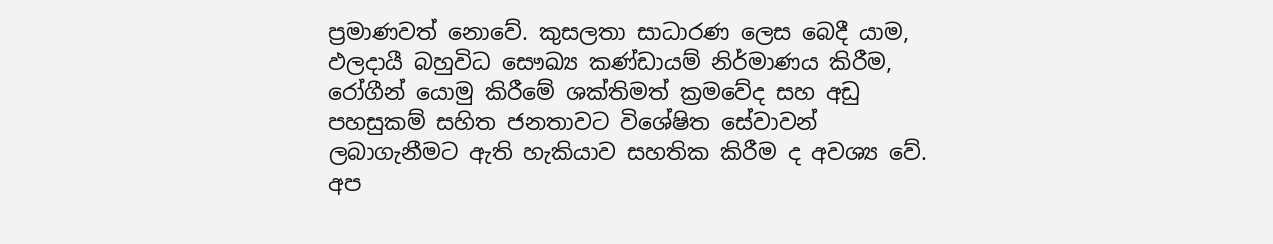ප්‍රමාණවත් නොවේ. කුසලතා සාධාරණ ලෙස බෙදී යාම, ඵලදායී බහුවිධ සෞඛ්‍ය කණ්ඩායම් නිර්මාණය කිරීම, රෝගීන් යොමු කිරීමේ ශක්තිමත් ක්‍රමවේද සහ අඩු පහසුකම් සහිත ජනතාවට විශේෂිත සේවාවන් ලබාගැනීමට ඇති හැකියාව සහතික කිරීම ද අවශ්‍ය වේ.
අප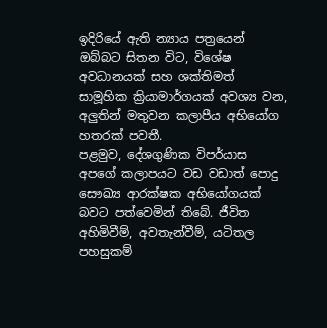ඉදිරියේ ඇති න්‍යාය පත්‍රයෙන් ඔබ්බට සිතන විට, විශේෂ අවධානයක් සහ ශක්තිමත් සාමූහික ක්‍රියාමාර්ගයක් අවශ්‍ය වන, අලුතින් මතුවන කලාපීය අභියෝග හතරක් පවතී.
පළමුව, දේශගුණික විපර්යාස අපගේ කලාපයට වඩ වඩාත් පොදු සෞඛ්‍ය ආරක්ෂක අභියෝගයක් බවට පත්වෙමින් තිබේ. ජීවිත අහිමිවීම්, අවතැන්වීම්, යටිතල පහසුකම්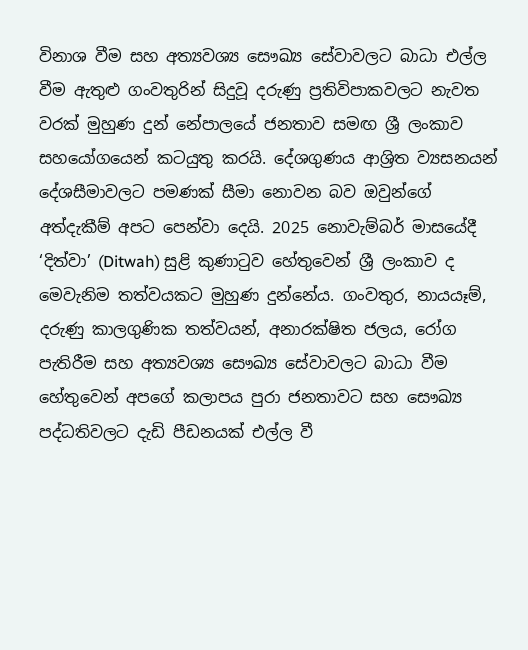විනාශ වීම සහ අත්‍යවශ්‍ය සෞඛ්‍ය සේවාවලට බාධා එල්ල වීම ඇතුළු ගංවතුරින් සිදුවූ දරුණු ප්‍රතිවිපාකවලට නැවත වරක් මුහුණ දුන් නේපාලයේ ජනතාව සමඟ ශ්‍රී ලංකාව සහයෝගයෙන් කටයුතු කරයි. දේශගුණය ආශ්‍රිත ව්‍යසනයන් දේශසීමාවලට පමණක් සීමා නොවන බව ඔවුන්ගේ අත්දැකීම් අපට පෙන්වා දෙයි. 2025 නොවැම්බර් මාසයේදී ‘දිත්වා’ (Ditwah) සුළි කුණාටුව හේතුවෙන් ශ්‍රී ලංකාව ද මෙවැනිම තත්වයකට මුහුණ දුන්නේය. ගංවතුර, නායයෑම්, දරුණු කාලගුණික තත්වයන්, අනාරක්ෂිත ජලය, රෝග පැතිරීම සහ අත්‍යවශ්‍ය සෞඛ්‍ය සේවාවලට බාධා වීම හේතුවෙන් අපගේ කලාපය පුරා ජනතාවට සහ සෞඛ්‍ය පද්ධතිවලට දැඩි පීඩනයක් එල්ල වී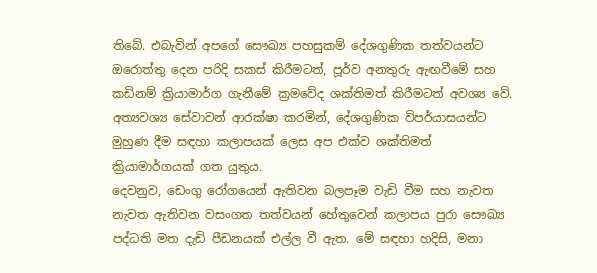තිබේ. එබැවින් අපගේ සෞඛ්‍ය පහසුකම් දේශගුණික තත්වයන්ට ඔරොත්තු දෙන පරිදි සකස් කිරීමටත්, පූර්ව අනතුරු ඇඟවීමේ සහ කඩිනම් ක්‍රියාමාර්ග ගැනීමේ ක්‍රමවේද ශක්තිමත් කිරීමටත් අවශ්‍ය වේ. අත්‍යවශ්‍ය සේවාවන් ආරක්ෂා කරමින්, දේශගුණික විපර්යාසයන්ට මුහුණ දීම සඳහා කලාපයක් ලෙස අප එක්ව ශක්තිමත් ක්‍රියාමාර්ගයක් ගත යුතුය.
දෙවනුව, ඩෙංගු රෝගයෙන් ඇතිවන බලපෑම වැඩි වීම සහ නැවත නැවත ඇතිවන වසංගත තත්වයන් හේතුවෙන් කලාපය පුරා සෞඛ්‍ය පද්ධති මත දැඩි පීඩනයක් එල්ල වී ඇත. මේ සඳහා හදිසි, මනා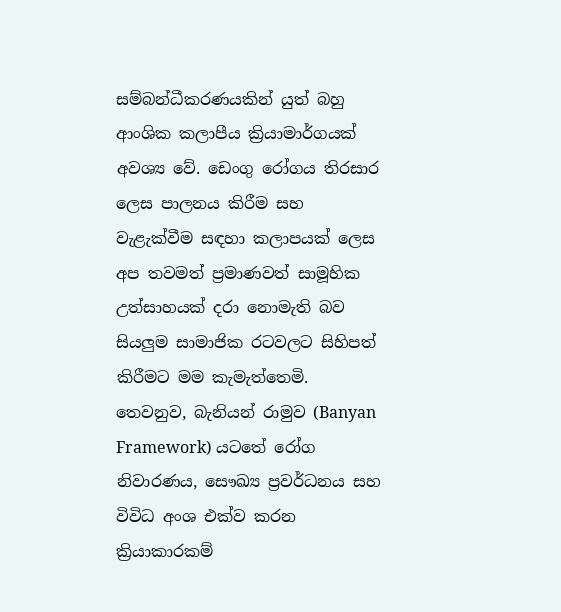සම්බන්ධීකරණයකින් යුත් බහු ආංශික කලාපීය ක්‍රියාමාර්ගයක් අවශ්‍ය වේ. ඩෙංගු රෝගය තිරසාර ලෙස පාලනය කිරීම සහ වැළැක්වීම සඳහා කලාපයක් ලෙස අප තවමත් ප්‍රමාණවත් සාමූහික උත්සාහයක් දරා නොමැති බව සියලුම සාමාජික රටවලට සිහිපත් කිරීමට මම කැමැත්තෙමි.
තෙවනුව, බැනියන් රාමුව (Banyan Framework) යටතේ රෝග නිවාරණය, සෞඛ්‍ය ප්‍රවර්ධනය සහ විවිධ අංශ එක්ව කරන ක්‍රියාකාරකම්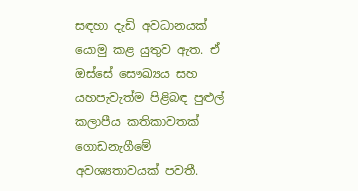සඳහා දැඩි අවධානයක් යොමු කළ යුතුව ඇත. ඒ ඔස්සේ සෞඛ්‍යය සහ යහපැවැත්ම පිළිබඳ පුළුල් කලාපීය කතිකාවතක් ගොඩනැගීමේ අවශ්‍යතාවයක් පවතී.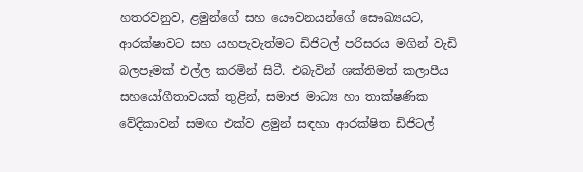හතරවනුව, ළමුන්ගේ සහ යෞවනයන්ගේ සෞඛ්‍යයට, ආරක්ෂාවට සහ යහපැවැත්මට ඩිජිටල් පරිසරය මගින් වැඩි බලපෑමක් එල්ල කරමින් සිටී. එබැවින් ශක්තිමත් කලාපීය සහයෝගීතාවයක් තුළින්, සමාජ මාධ්‍ය හා තාක්ෂණික වේදිකාවන් සමඟ එක්ව ළමුන් සඳහා ආරක්ෂිත ඩිජිටල්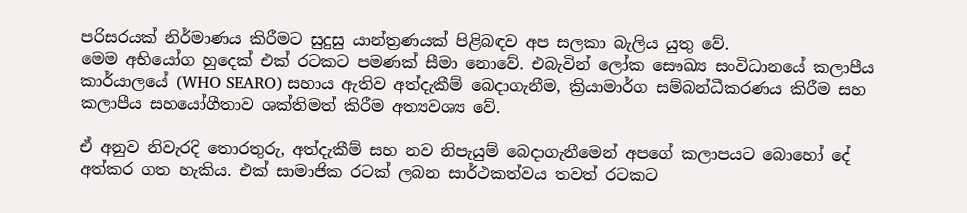පරිසරයක් නිර්මාණය කිරීමට සුදුසු යාන්ත්‍රණයක් පිළිබඳව අප සලකා බැලිය යුතු වේ.
මෙම අභියෝග හුදෙක් එක් රටකට පමණක් සීමා නොවේ. එබැවින් ලෝක සෞඛ්‍ය සංවිධානයේ කලාපීය කාර්යාලයේ (WHO SEARO) සහාය ඇතිව අත්දැකීම් බෙදාගැනීම, ක්‍රියාමාර්ග සම්බන්ධීකරණය කිරීම සහ කලාපීය සහයෝගීතාව ශක්තිමත් කිරීම අත්‍යවශ්‍ය වේ.

ඒ අනුව නිවැරදි තොරතුරු, අත්දැකීම් සහ නව නිපැයුම් බෙදාගැනීමෙන් අපගේ කලාපයට බොහෝ දේ අත්කර ගත හැකිය. එක් සාමාජික රටක් ලබන සාර්ථකත්වය තවත් රටකට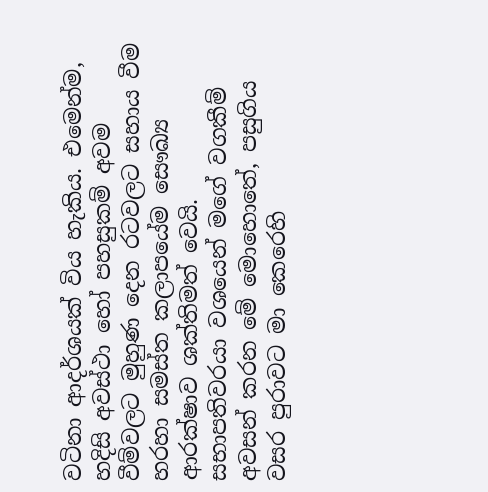වටිනා ආදර්ශයක් විය හැකිය. එමෙන්ම, හදිසි අවස්ථා හෝ පහසුකම් අවම වීම්වලට මුහුණ දෙන රටවලට සහාය වීම හරහා සමස්ත කලාපයේම සෞඛ්‍ය ආරක්ෂාව ශක්තිමත් වෙයි.
සභාපතිවරයා වශයෙන් මගේ වගකීම් අවසන් කරන මේ මොහොතේ, පසුගිය වසර පුරාවට මා කෙරෙහි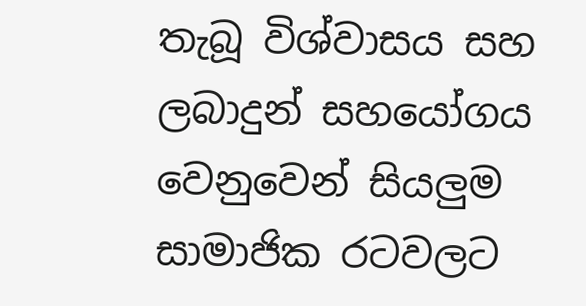තැබූ විශ්වාසය සහ ලබාදුන් සහයෝගය වෙනුවෙන් සියලුම සාමාජික රටවලට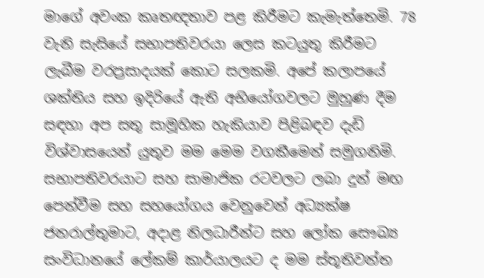මාගේ අවංක කෘතඥතාව පළ කිරීමට කැමැත්තෙමි. 78 වැනි සැසියේ සභාපතිවරයා ලෙස කටයුතු කිරීමට ලැබීම වරප්‍රසාදයක් කොට සලකමි. අපේ කලාපයේ ශක්තිය සහ ඉදිරියේ ඇති අභියෝගවලට මුහුණ දීම සඳහා අප සතු සාමූහික හැකියාව පිළිබඳව දැඩි විශ්වාසයෙන් යුතුව මම මෙම වගකීමෙන් සමුගනිමි.
සභාපතිවරයාට සහ සාමාජික රටවලට ලබා දුන් මඟ පෙන්වීම සහ සහයෝගය වෙනුවෙන් අධ්‍යක්ෂ ජනරාල්තුමාට, අදාළ නිලධාරීන්ට සහ ලෝක සෞඛ්‍ය සංවිධානයේ ලේකම් කාර්යාලයට ද මම ස්තූතිවන්ත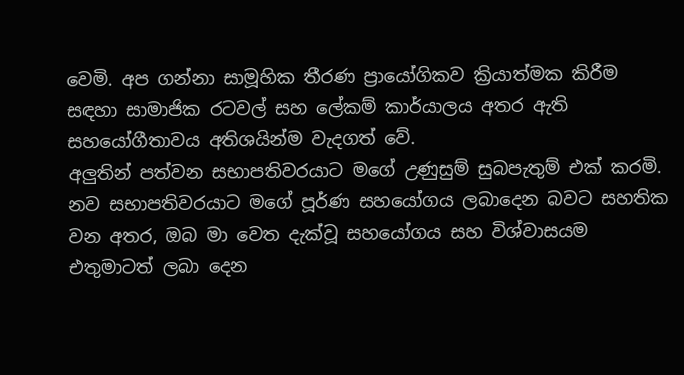වෙමි. අප ගන්නා සාමූහික තීරණ ප්‍රායෝගිකව ක්‍රියාත්මක කිරීම සඳහා සාමාජික රටවල් සහ ලේකම් කාර්යාලය අතර ඇති සහයෝගීතාවය අතිශයින්ම වැදගත් වේ.
අලුතින් පත්වන සභාපතිවරයාට මගේ උණුසුම් සුබපැතුම් එක් කරමි. නව සභාපතිවරයාට මගේ පූර්ණ සහයෝගය ලබාදෙන බවට සහතික වන අතර, ඔබ මා වෙත දැක්වූ සහයෝගය සහ විශ්වාසයම එතුමාටත් ලබා දෙන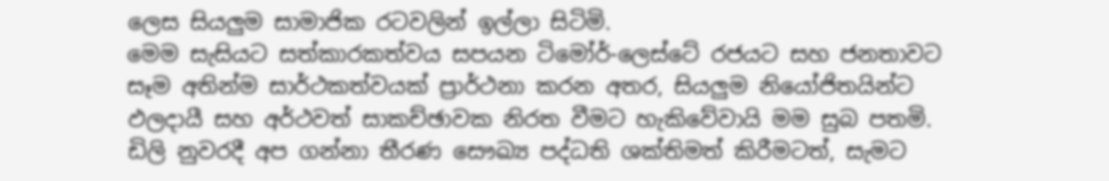ලෙස සියලුම සාමාජික රටවලින් ඉල්ලා සිටිමි.
මෙම සැසියට සත්කාරකත්වය සපයන ටිමෝර්-ලෙස්ටේ රජයට සහ ජනතාවට සෑම අතින්ම සාර්ථකත්වයක් ප්‍රාර්ථනා කරන අතර, සියලුම නියෝජිතයින්ට ඵලදායී සහ අර්ථවත් සාකච්ඡාවක නිරත වීමට හැකිවේවායි මම සුබ පතමි.
ඩිලි නුවරදී අප ගන්නා තීරණ සෞඛ්‍ය පද්ධති ශක්තිමත් කිරීමටත්, සැමට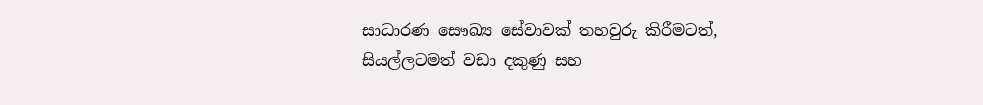සාධාරණ සෞඛ්‍ය සේවාවක් තහවුරු කිරීමටත්, සියල්ලටමත් වඩා දකුණු සහ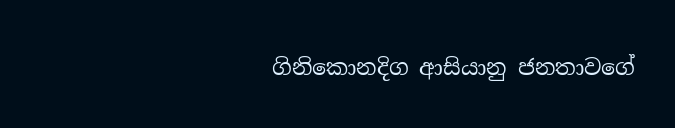ගිනිකොනදිග ආසියානු ජනතාවගේ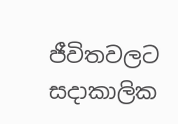ජීවිතවලට සදාකාලික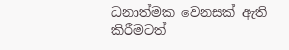ධනාත්මක වෙනසක් ඇති කිරීමටත්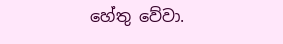හේතු වේවා.